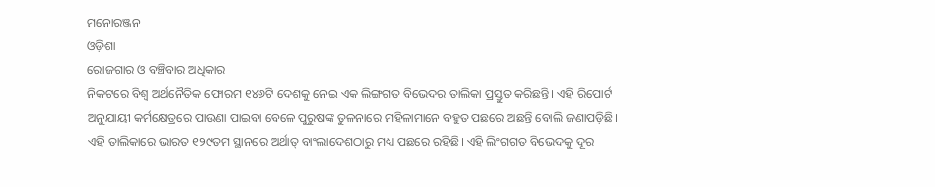ମନୋରଞ୍ଜନ
ଓଡ଼ିଶା
ରୋଜଗାର ଓ ବଞ୍ଚିବାର ଅଧିକାର
ନିକଟରେ ବିଶ୍ୱ ଅର୍ଥନୈତିକ ଫୋରମ ୧୪୬ଟି ଦେଶକୁ ନେଇ ଏକ ଲିଙ୍ଗଗତ ବିଭେଦର ତାଲିକା ପ୍ରସ୍ତୁତ କରିଛନ୍ତି। ଏହି ରିପୋର୍ଟ ଅନୁଯାୟୀ କର୍ମକ୍ଷେତ୍ରରେ ପାଉଣା ପାଇବା ବେଳେ ପୁରୁଷଙ୍କ ତୁଳନାରେ ମହିଳାମାନେ ବହୁତ ପଛରେ ଅଛନ୍ତି ବୋଲି ଜଣାପଡ଼ିଛି। ଏହି ତାଲିକାରେ ଭାରତ ୧୨୯ତମ ସ୍ଥାନରେ ଅର୍ଥାତ୍ ବାଂଲାଦେଶଠାରୁ ମଧ୍ୟ ପଛରେ ରହିଛି। ଏହି ଲିଂଗଗତ ବିଭେଦକୁ ଦୂର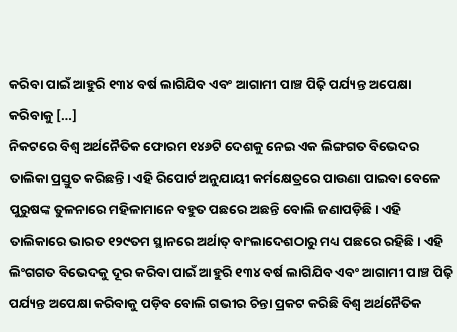କରିବା ପାଇଁ ଆହୁରି ୧୩୪ ବର୍ଷ ଲାଗିଯିବ ଏବଂ ଆଗାମୀ ପାଞ୍ଚ ପିଢ଼ି ପର୍ଯ୍ୟନ୍ତ ଅପେକ୍ଷା କରିବାକୁ […]
ନିକଟରେ ବିଶ୍ୱ ଅର୍ଥନୈତିକ ଫୋରମ ୧୪୬ଟି ଦେଶକୁ ନେଇ ଏକ ଲିଙ୍ଗଗତ ବିଭେଦର ତାଲିକା ପ୍ରସ୍ତୁତ କରିଛନ୍ତି। ଏହି ରିପୋର୍ଟ ଅନୁଯାୟୀ କର୍ମକ୍ଷେତ୍ରରେ ପାଉଣା ପାଇବା ବେଳେ ପୁରୁଷଙ୍କ ତୁଳନାରେ ମହିଳାମାନେ ବହୁତ ପଛରେ ଅଛନ୍ତି ବୋଲି ଜଣାପଡ଼ିଛି। ଏହି ତାଲିକାରେ ଭାରତ ୧୨୯ତମ ସ୍ଥାନରେ ଅର୍ଥାତ୍ ବାଂଲାଦେଶଠାରୁ ମଧ୍ୟ ପଛରେ ରହିଛି। ଏହି ଲିଂଗଗତ ବିଭେଦକୁ ଦୂର କରିବା ପାଇଁ ଆହୁରି ୧୩୪ ବର୍ଷ ଲାଗିଯିବ ଏବଂ ଆଗାମୀ ପାଞ୍ଚ ପିଢ଼ି ପର୍ଯ୍ୟନ୍ତ ଅପେକ୍ଷା କରିବାକୁ ପଡ଼ିବ ବୋଲି ଗଭୀର ଚିନ୍ତା ପ୍ରକଟ କରିଛି ବିଶ୍ୱ ଅର୍ଥନୈତିକ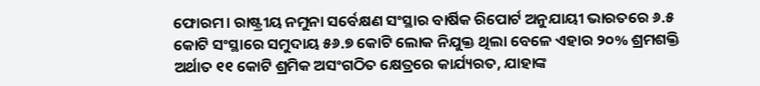ଫୋରମ। ରାଷ୍ଟ୍ରୀୟ ନମୁନା ସର୍ବେକ୍ଷଣ ସଂସ୍ଥାର ବାର୍ଷିକ ରିପୋର୍ଟ ଅନୁଯାୟୀ ଭାରତରେ ୬.୫ କୋଟି ସଂସ୍ଥାରେ ସମୁଦାୟ ୫୬.୭ କୋଟି ଲୋକ ନିଯୁକ୍ତ ଥିଲା ବେଳେ ଏହାର ୨୦% ଶ୍ରମଶକ୍ତି ଅର୍ଥାତ ୧୧ କୋଟି ଶ୍ରମିକ ଅସଂଗଠିତ କ୍ଷେତ୍ରରେ କାର୍ଯ୍ୟରତ, ଯାହାଙ୍କ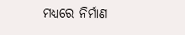ମଧ୍ୟରେ ନିର୍ମାଣ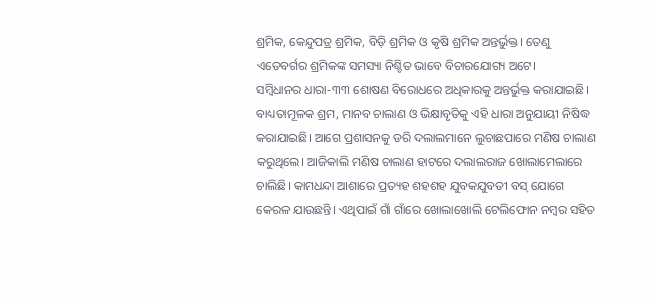ଶ୍ରମିକ, କେନ୍ଦୁପତ୍ର ଶ୍ରମିକ, ବିଡ଼ି ଶ୍ରମିକ ଓ କୃଷି ଶ୍ରମିକ ଅନ୍ତର୍ଭୁକ୍ତ। ତେଣୁ ଏତେବର୍ଗର ଶ୍ରମିକଙ୍କ ସମସ୍ୟା ନିଶ୍ଚିତ ଭାବେ ବିଚାରଯୋଗ୍ୟ ଅଟେ।
ସମ୍ୱିଧାନର ଧାରା-୩୩ ଶୋଷଣ ବିରୋଧରେ ଅଧିକାରକୁ ଅନ୍ତର୍ଭୁକ୍ତ କରାଯାଇଛି। ବାଧ୍ୟତାମୂଳକ ଶ୍ରମ, ମାନବ ଚାଲାଣ ଓ ଭିକ୍ଷାବୃତିକୁ ଏହି ଧାରା ଅନୁଯାୟୀ ନିଷିଦ୍ଧ କରାଯାଇଛି। ଆଗେ ପ୍ରଶାସନକୁ ଡରି ଦଲାଲମାନେ ଲୁଚାଛପାରେ ମଣିଷ ଚାଲାଣ କରୁଥିଲେ। ଆଜିକାଲି ମଣିଷ ଚାଲାଣ ହାଟରେ ଦଲାଲରାଜ ଖୋଲାମେଲାରେ ଚାଲିଛି। କାମଧନ୍ଦା ଆଶାରେ ପ୍ରତ୍ୟହ ଶହଶହ ଯୁବକଯୁବତୀ ବସ୍ ଯୋଗେ କେରଳ ଯାଉଛନ୍ତି। ଏଥିପାଇଁ ଗାଁ ଗାଁରେ ଖୋଲାଖୋଲି ଟେଲିଫୋନ ନମ୍ୱର ସହିତ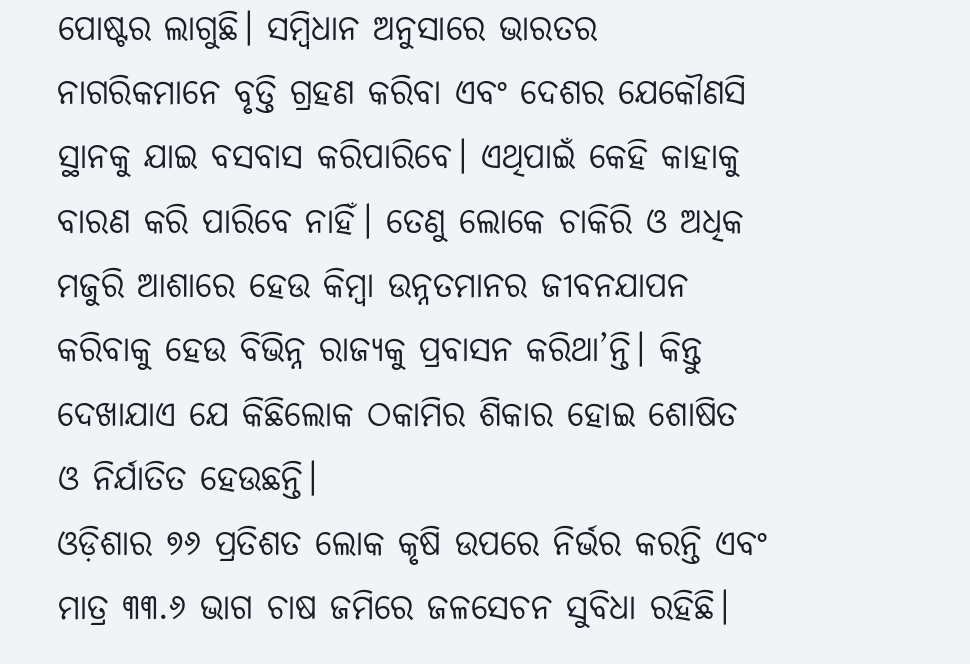ପୋଷ୍ଟର ଲାଗୁଛି। ସମ୍ୱିଧାନ ଅନୁସାରେ ଭାରତର ନାଗରିକମାନେ ବୃତ୍ତି ଗ୍ରହଣ କରିବା ଏବଂ ଦେଶର ଯେକୌଣସି ସ୍ଥାନକୁ ଯାଇ ବସବାସ କରିପାରିବେ। ଏଥିପାଇଁ କେହି କାହାକୁ ବାରଣ କରି ପାରିବେ ନାହିଁ। ତେଣୁ ଲୋକେ ଚାକିରି ଓ ଅଧିକ ମଜୁରି ଆଶାରେ ହେଉ କିମ୍ୱା ଉନ୍ନତମାନର ଜୀବନଯାପନ କରିବାକୁ ହେଉ ବିଭିନ୍ନ ରାଜ୍ୟକୁ ପ୍ରବାସନ କରିଥା’ନ୍ତି। କିନ୍ତୁ ଦେଖାଯାଏ ଯେ କିଛିଲୋକ ଠକାମିର ଶିକାର ହୋଇ ଶୋଷିତ ଓ ନିର୍ଯାତିତ ହେଉଛନ୍ତି।
ଓଡ଼ିଶାର ୭୬ ପ୍ରତିଶତ ଲୋକ କୃଷି ଉପରେ ନିର୍ଭର କରନ୍ତି ଏବଂ ମାତ୍ର ୩୩.୬ ଭାଗ ଚାଷ ଜମିରେ ଜଳସେଚନ ସୁବିଧା ରହିଛି।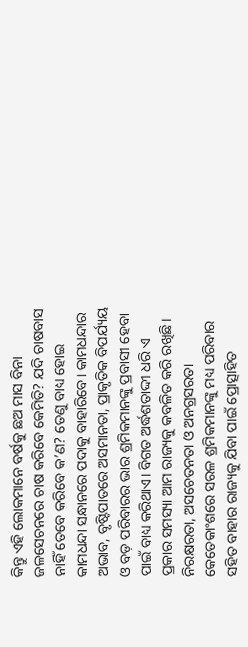କିନ୍ତୁ ଏହି ଲୋକମାନେ ବର୍ଷକୁ ଛଅ ମାସ ବିନା ଜଳସେଚନରେ ଚାଷ କରିବେ କେମିତି? ଯଦି ଚାଷବାସ ନାହିଁ ତେବେ କରିବେ କ’ଣ? ତେଣୁ ବାଧ୍ୟ ହୋଇ କାମଧନ୍ଦା ସନ୍ଧାନରେ ପଦାକୁ ବାହାରିବେ। କାମଧନ୍ଦାର ଅଭାବ, ବୃଷ୍ଟିପାତରେ ଅସମାନତା, ପ୍ରାକୃତିକ ବିପର୍ଯ୍ୟୟ ଓ ବଡ଼ ପରିବାରର ଭାର ଶ୍ରମିକମାନଙ୍କୁ ପ୍ରବାସୀ ହେବା ପାଇଁ ବାଧ୍ୟ କରିଥାଏ। ବିଗତ ଅର୍ଦ୍ଧଶତାଦ୍ଦୀ ଧରି ଏ ପ୍ରକାର ସମସ୍ୟା ଆମ ରାଜ୍ୟକୁ କବଳିତ କରି ରଖିଛି। ନିରକ୍ଷରତା, ଅସଚେତନତା ଓ ଅନଗ୍ରସରତା କେତେକାଂଶରେ ସରଳ ଶ୍ରମିକମାନଙ୍କୁ ମଧ୍ୟ ପରିବାର ସହିତ ବାହାର ରାଜ୍ୟକୁ ଯିବା ପାଇଁ ପ୍ରୋତ୍ସାହିତ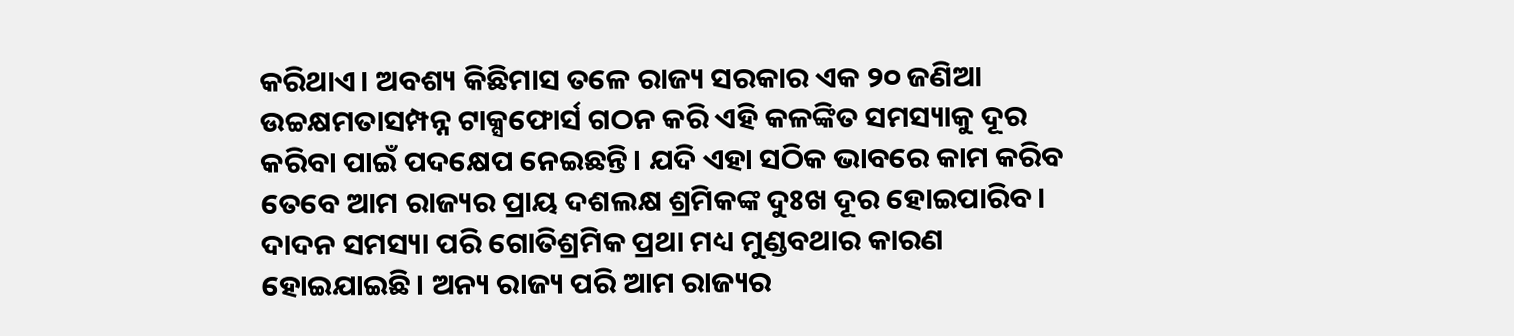କରିଥାଏ। ଅବଶ୍ୟ କିଛିମାସ ତଳେ ରାଜ୍ୟ ସରକାର ଏକ ୨୦ ଜଣିଆ ଉଚ୍ଚକ୍ଷମତାସମ୍ପନ୍ନ ଟାକ୍ସଫୋର୍ସ ଗଠନ କରି ଏହି କଳଙ୍କିତ ସମସ୍ୟାକୁ ଦୂର କରିବା ପାଇଁ ପଦକ୍ଷେପ ନେଇଛନ୍ତି। ଯଦି ଏହା ସଠିକ ଭାବରେ କାମ କରିବ ତେବେ ଆମ ରାଜ୍ୟର ପ୍ରାୟ ଦଶଲକ୍ଷ ଶ୍ରମିକଙ୍କ ଦୁଃଖ ଦୂର ହୋଇପାରିବ।
ଦାଦନ ସମସ୍ୟା ପରି ଗୋତିଶ୍ରମିକ ପ୍ରଥା ମଧ୍ୟ ମୁଣ୍ଡବଥାର କାରଣ ହୋଇଯାଇଛି। ଅନ୍ୟ ରାଜ୍ୟ ପରି ଆମ ରାଜ୍ୟର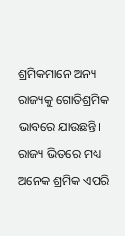ଶ୍ରମିକମାନେ ଅନ୍ୟ ରାଜ୍ୟକୁ ଗୋତିଶ୍ରମିକ ଭାବରେ ଯାଉଛନ୍ତି। ରାଜ୍ୟ ଭିତରେ ମଧ୍ୟ ଅନେକ ଶ୍ରମିକ ଏପରି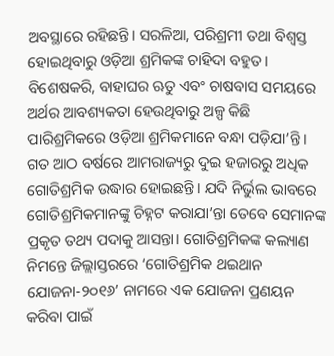ଅବସ୍ଥାରେ ରହିଛନ୍ତି। ସରଳିଆ, ପରିଶ୍ରମୀ ତଥା ବିଶ୍ୱସ୍ତ ହୋଇଥିବାରୁ ଓଡ଼ିଆ ଶ୍ରମିକଙ୍କ ଚାହିଦା ବହୁତ। ବିଶେଷକରି, ବାହାଘର ଋତୁ ଏବଂ ଚାଷବାସ ସମୟରେ ଅର୍ଥର ଆବଶ୍ୟକତା ହେଉଥିବାରୁ ଅଳ୍ପ କିଛି ପାରିଶ୍ରମିକରେ ଓଡ଼ିଆ ଶ୍ରମିକମାନେ ବନ୍ଧା ପଡ଼ିଯା’ନ୍ତି। ଗତ ଆଠ ବର୍ଷରେ ଆମରାଜ୍ୟରୁ ଦୁଇ ହଜାରରୁ ଅଧିକ ଗୋତିଶ୍ରମିକ ଉଦ୍ଧାର ହୋଇଛନ୍ତି। ଯଦି ନିର୍ଭୁଲ ଭାବରେ ଗୋତିଶ୍ରମିକମାନଙ୍କୁ ଚିହ୍ନଟ କରାଯା’ନ୍ତା ତେବେ ସେମାନଙ୍କ ପ୍ରକୃତ ତଥ୍ୟ ପଦାକୁ ଆସନ୍ତା। ଗୋତିଶ୍ରମିକଙ୍କ କଲ୍ୟାଣ ନିମନ୍ତେ ଜିଲ୍ଲାସ୍ତରରେ ‘ଗୋତିଶ୍ରମିକ ଥଇଥାନ ଯୋଜନା-୨୦୧୬’ ନାମରେ ଏକ ଯୋଜନା ପ୍ରଣୟନ କରିବା ପାଇଁ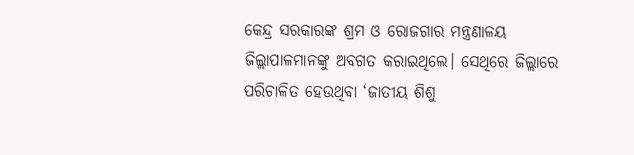କେନ୍ଦ୍ର ସରକାରଙ୍କ ଶ୍ରମ ଓ ରୋଜଗାର ମନ୍ତ୍ରଣାଳୟ ଜିଲ୍ଲାପାଳମାନଙ୍କୁ ଅବଗତ କରାଇଥିଲେ। ସେଥିରେ ଜିଲ୍ଲାରେ ପରିଚାଳିତ ହେଉଥିବା ‘ଜାତୀୟ ଶିଶୁ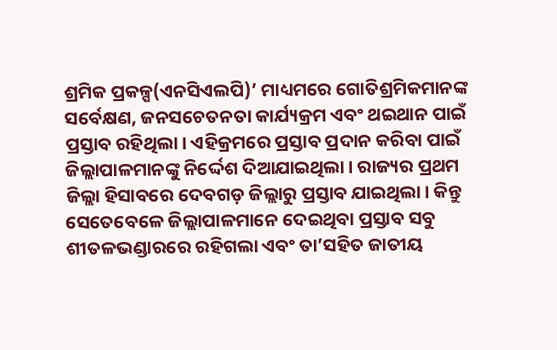ଶ୍ରମିକ ପ୍ରକଳ୍ପ(ଏନସିଏଲପି)’ ମାଧ୍ୟମରେ ଗୋତିଶ୍ରମିକମାନଙ୍କ ସର୍ବେକ୍ଷଣ, ଜନସଚେତନତା କାର୍ଯ୍ୟକ୍ରମ ଏବଂ ଥଇଥାନ ପାଇଁ ପ୍ରସ୍ତାବ ରହିଥିଲା। ଏହିକ୍ରମରେ ପ୍ରସ୍ତାବ ପ୍ରଦାନ କରିବା ପାଇଁ ଜିଲ୍ଲାପାଳମାନଙ୍କୁ ନିର୍ଦ୍ଦେଶ ଦିଆଯାଇଥିଲା। ରାଜ୍ୟର ପ୍ରଥମ ଜିଲ୍ଲା ହିସାବରେ ଦେବଗଡ଼ ଜିଲ୍ଲାରୁ ପ୍ରସ୍ତାବ ଯାଇଥିଲା। କିନ୍ତୁ ସେତେବେଳେ ଜିଲ୍ଲାପାଳମାନେ ଦେଇଥିବା ପ୍ରସ୍ତାବ ସବୁ ଶୀତଳଭଣ୍ଡାରରେ ରହିଗଲା ଏବଂ ତା’ସହିତ ଜାତୀୟ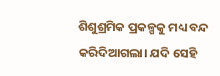ଶିଶୁଶ୍ରମିକ ପ୍ରକଳ୍ପକୁ ମଧ୍ୟ ବନ୍ଦ କରିଦିଆଗଲା। ଯଦି ସେହି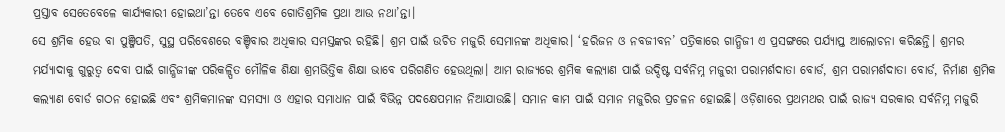ପ୍ରସ୍ତାବ ସେତେବେଳେ କାର୍ଯ୍ୟକାରୀ ହୋଇଥା’ନ୍ତା ତେବେ ଏବେ ଗୋତିଶ୍ରମିକ ପ୍ରଥା ଆଉ ନଥା’ନ୍ତା।
ସେ ଶ୍ରମିକ ହେଉ ବା ପୁଞ୍ଜିପତି, ସୁସ୍ଥ ପରିବେଶରେ ବଞ୍ଚିବାର ଅଧିକାର ସମସ୍ତଙ୍କର ରହିଛି। ଶ୍ରମ ପାଇଁ ଉଚିତ ମଜୁରି ସେମାନଙ୍କ ଅଧିକାର। ‘ହରିଜନ ଓ ନବଜୀବନ’ ପତ୍ରିକାରେ ଗାନ୍ଧିଜୀ ଏ ପ୍ରସଙ୍ଗରେ ପର୍ଯ୍ୟାପ୍ତ ଆଲୋଚନା କରିଛନ୍ତି। ଶ୍ରମର ମର୍ଯ୍ୟାଦାକୁ ଗୁରୁତ୍ୱ ଦେବା ପାଇଁ ଗାନ୍ଧିଜୀଙ୍କ ପରିକଳ୍ପିତ ମୌଳିକ ଶିକ୍ଷା ଶ୍ରମଭିତ୍ତିକ ଶିକ୍ଷା ଭାବେ ପରିଗଣିତ ହେଉଥିଲା। ଆମ ରାଜ୍ୟରେ ଶ୍ରମିକ କଲ୍ୟାଣ ପାଇଁ ଉଦ୍ଦିଷ୍ଟ ସର୍ବନିମ୍ନ ମଜୁରୀ ପରାମର୍ଶଦାତା ବୋର୍ଡ, ଶ୍ରମ ପରାମର୍ଶଦାତା ବୋର୍ଡ, ନିର୍ମାଣ ଶ୍ରମିକ କଲ୍ୟାଣ ବୋର୍ଡ ଗଠନ ହୋଇଛି ଏବଂ ଶ୍ରମିକମାନଙ୍କ ସମସ୍ୟା ଓ ଏହାର ସମାଧାନ ପାଇଁ ବିଭିନ୍ନ ପଦକ୍ଷେପମାନ ନିଆଯାଉଛି। ସମାନ କାମ ପାଇଁ ସମାନ ମଜୁରିର ପ୍ରଚଳନ ହୋଇଛି। ଓଡ଼ିଶାରେ ପ୍ରଥମଥର ପାଇଁ ରାଜ୍ୟ ସରକାର ସର୍ବନିମ୍ନ ମଜୁରି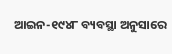ଆଇନ-୧୯୪୮ ବ୍ୟବସ୍ଥା ଅନୁସାରେ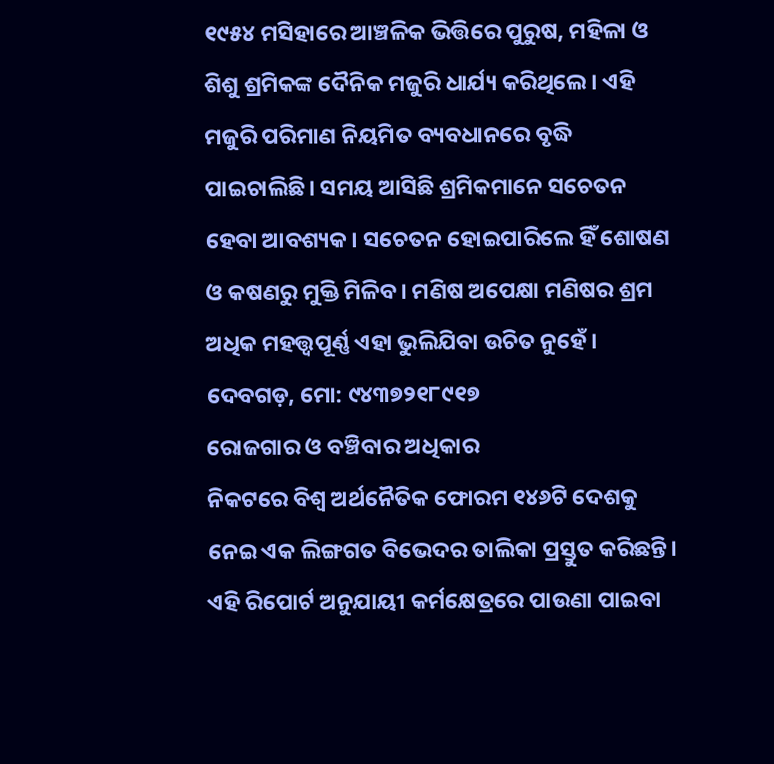୧୯୫୪ ମସିହାରେ ଆଞ୍ଚଳିକ ଭିତ୍ତିରେ ପୁରୁଷ, ମହିଳା ଓ ଶିଶୁ ଶ୍ରମିକଙ୍କ ଦୈନିକ ମଜୁରି ଧାର୍ଯ୍ୟ କରିଥିଲେ। ଏହି ମଜୁରି ପରିମାଣ ନିୟମିତ ବ୍ୟବଧାନରେ ବୃଦ୍ଧି ପାଇଚାଲିଛି। ସମୟ ଆସିଛି ଶ୍ରମିକମାନେ ସଚେତନ ହେବା ଆବଶ୍ୟକ। ସଚେତନ ହୋଇପାରିଲେ ହିଁ ଶୋଷଣ ଓ କଷଣରୁ ମୁକ୍ତି ମିଳିବ। ମଣିଷ ଅପେକ୍ଷା ମଣିଷର ଶ୍ରମ ଅଧିକ ମହତ୍ତ୍ୱପୂର୍ଣ୍ଣ ଏହା ଭୁଲିଯିବା ଉଚିତ ନୁହେଁ।
ଦେବଗଡ଼, ମୋ: ୯୪୩୭୨୧୮୯୧୭
ରୋଜଗାର ଓ ବଞ୍ଚିବାର ଅଧିକାର
ନିକଟରେ ବିଶ୍ୱ ଅର୍ଥନୈତିକ ଫୋରମ ୧୪୬ଟି ଦେଶକୁ ନେଇ ଏକ ଲିଙ୍ଗଗତ ବିଭେଦର ତାଲିକା ପ୍ରସ୍ତୁତ କରିଛନ୍ତି। ଏହି ରିପୋର୍ଟ ଅନୁଯାୟୀ କର୍ମକ୍ଷେତ୍ରରେ ପାଉଣା ପାଇବା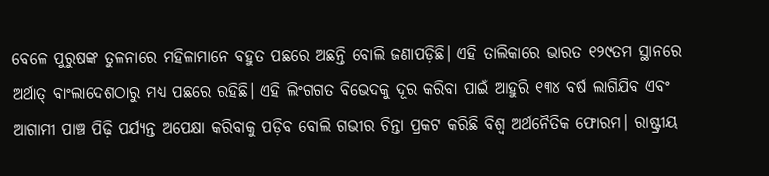ବେଳେ ପୁରୁଷଙ୍କ ତୁଳନାରେ ମହିଳାମାନେ ବହୁତ ପଛରେ ଅଛନ୍ତି ବୋଲି ଜଣାପଡ଼ିଛି। ଏହି ତାଲିକାରେ ଭାରତ ୧୨୯ତମ ସ୍ଥାନରେ ଅର୍ଥାତ୍ ବାଂଲାଦେଶଠାରୁ ମଧ୍ୟ ପଛରେ ରହିଛି। ଏହି ଲିଂଗଗତ ବିଭେଦକୁ ଦୂର କରିବା ପାଇଁ ଆହୁରି ୧୩୪ ବର୍ଷ ଲାଗିଯିବ ଏବଂ ଆଗାମୀ ପାଞ୍ଚ ପିଢ଼ି ପର୍ଯ୍ୟନ୍ତ ଅପେକ୍ଷା କରିବାକୁ ପଡ଼ିବ ବୋଲି ଗଭୀର ଚିନ୍ତା ପ୍ରକଟ କରିଛି ବିଶ୍ୱ ଅର୍ଥନୈତିକ ଫୋରମ। ରାଷ୍ଟ୍ରୀୟ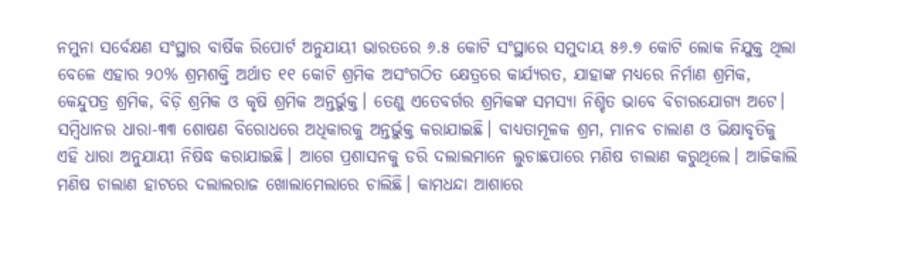ନମୁନା ସର୍ବେକ୍ଷଣ ସଂସ୍ଥାର ବାର୍ଷିକ ରିପୋର୍ଟ ଅନୁଯାୟୀ ଭାରତରେ ୬.୫ କୋଟି ସଂସ୍ଥାରେ ସମୁଦାୟ ୫୬.୭ କୋଟି ଲୋକ ନିଯୁକ୍ତ ଥିଲା ବେଳେ ଏହାର ୨୦% ଶ୍ରମଶକ୍ତି ଅର୍ଥାତ ୧୧ କୋଟି ଶ୍ରମିକ ଅସଂଗଠିତ କ୍ଷେତ୍ରରେ କାର୍ଯ୍ୟରତ, ଯାହାଙ୍କ ମଧ୍ୟରେ ନିର୍ମାଣ ଶ୍ରମିକ, କେନ୍ଦୁପତ୍ର ଶ୍ରମିକ, ବିଡ଼ି ଶ୍ରମିକ ଓ କୃଷି ଶ୍ରମିକ ଅନ୍ତର୍ଭୁକ୍ତ। ତେଣୁ ଏତେବର୍ଗର ଶ୍ରମିକଙ୍କ ସମସ୍ୟା ନିଶ୍ଚିତ ଭାବେ ବିଚାରଯୋଗ୍ୟ ଅଟେ।
ସମ୍ୱିଧାନର ଧାରା-୩୩ ଶୋଷଣ ବିରୋଧରେ ଅଧିକାରକୁ ଅନ୍ତର୍ଭୁକ୍ତ କରାଯାଇଛି। ବାଧ୍ୟତାମୂଳକ ଶ୍ରମ, ମାନବ ଚାଲାଣ ଓ ଭିକ୍ଷାବୃତିକୁ ଏହି ଧାରା ଅନୁଯାୟୀ ନିଷିଦ୍ଧ କରାଯାଇଛି। ଆଗେ ପ୍ରଶାସନକୁ ଡରି ଦଲାଲମାନେ ଲୁଚାଛପାରେ ମଣିଷ ଚାଲାଣ କରୁଥିଲେ। ଆଜିକାଲି ମଣିଷ ଚାଲାଣ ହାଟରେ ଦଲାଲରାଜ ଖୋଲାମେଲାରେ ଚାଲିଛି। କାମଧନ୍ଦା ଆଶାରେ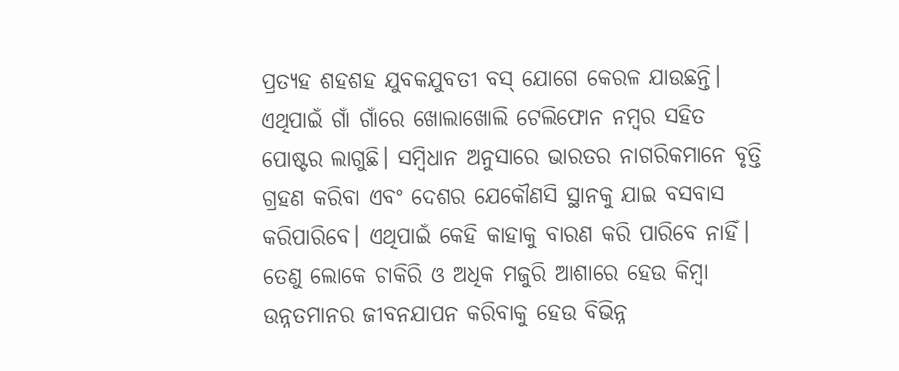ପ୍ରତ୍ୟହ ଶହଶହ ଯୁବକଯୁବତୀ ବସ୍ ଯୋଗେ କେରଳ ଯାଉଛନ୍ତି। ଏଥିପାଇଁ ଗାଁ ଗାଁରେ ଖୋଲାଖୋଲି ଟେଲିଫୋନ ନମ୍ୱର ସହିତ ପୋଷ୍ଟର ଲାଗୁଛି। ସମ୍ୱିଧାନ ଅନୁସାରେ ଭାରତର ନାଗରିକମାନେ ବୃତ୍ତି ଗ୍ରହଣ କରିବା ଏବଂ ଦେଶର ଯେକୌଣସି ସ୍ଥାନକୁ ଯାଇ ବସବାସ କରିପାରିବେ। ଏଥିପାଇଁ କେହି କାହାକୁ ବାରଣ କରି ପାରିବେ ନାହିଁ। ତେଣୁ ଲୋକେ ଚାକିରି ଓ ଅଧିକ ମଜୁରି ଆଶାରେ ହେଉ କିମ୍ୱା ଉନ୍ନତମାନର ଜୀବନଯାପନ କରିବାକୁ ହେଉ ବିଭିନ୍ନ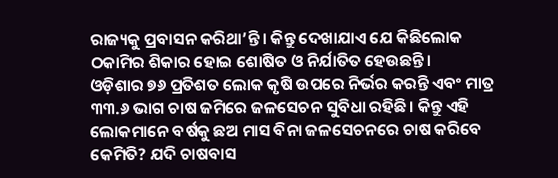ରାଜ୍ୟକୁ ପ୍ରବାସନ କରିଥା’ନ୍ତି। କିନ୍ତୁ ଦେଖାଯାଏ ଯେ କିଛିଲୋକ ଠକାମିର ଶିକାର ହୋଇ ଶୋଷିତ ଓ ନିର୍ଯାତିତ ହେଉଛନ୍ତି।
ଓଡ଼ିଶାର ୭୬ ପ୍ରତିଶତ ଲୋକ କୃଷି ଉପରେ ନିର୍ଭର କରନ୍ତି ଏବଂ ମାତ୍ର ୩୩.୬ ଭାଗ ଚାଷ ଜମିରେ ଜଳସେଚନ ସୁବିଧା ରହିଛି। କିନ୍ତୁ ଏହି ଲୋକମାନେ ବର୍ଷକୁ ଛଅ ମାସ ବିନା ଜଳସେଚନରେ ଚାଷ କରିବେ କେମିତି? ଯଦି ଚାଷବାସ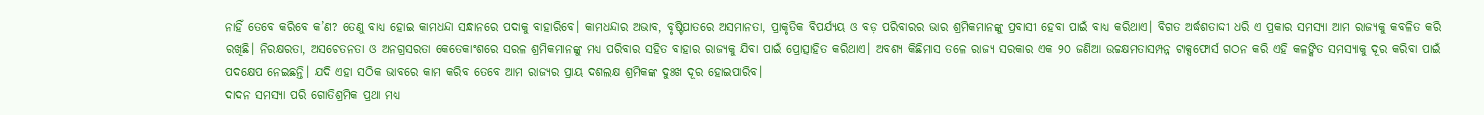ନାହିଁ ତେବେ କରିବେ କ’ଣ? ତେଣୁ ବାଧ୍ୟ ହୋଇ କାମଧନ୍ଦା ସନ୍ଧାନରେ ପଦାକୁ ବାହାରିବେ। କାମଧନ୍ଦାର ଅଭାବ, ବୃଷ୍ଟିପାତରେ ଅସମାନତା, ପ୍ରାକୃତିକ ବିପର୍ଯ୍ୟୟ ଓ ବଡ଼ ପରିବାରର ଭାର ଶ୍ରମିକମାନଙ୍କୁ ପ୍ରବାସୀ ହେବା ପାଇଁ ବାଧ୍ୟ କରିଥାଏ। ବିଗତ ଅର୍ଦ୍ଧଶତାଦ୍ଦୀ ଧରି ଏ ପ୍ରକାର ସମସ୍ୟା ଆମ ରାଜ୍ୟକୁ କବଳିତ କରି ରଖିଛି। ନିରକ୍ଷରତା, ଅସଚେତନତା ଓ ଅନଗ୍ରସରତା କେତେକାଂଶରେ ସରଳ ଶ୍ରମିକମାନଙ୍କୁ ମଧ୍ୟ ପରିବାର ସହିତ ବାହାର ରାଜ୍ୟକୁ ଯିବା ପାଇଁ ପ୍ରୋତ୍ସାହିତ କରିଥାଏ। ଅବଶ୍ୟ କିଛିମାସ ତଳେ ରାଜ୍ୟ ସରକାର ଏକ ୨୦ ଜଣିଆ ଉଚ୍ଚକ୍ଷମତାସମ୍ପନ୍ନ ଟାକ୍ସଫୋର୍ସ ଗଠନ କରି ଏହି କଳଙ୍କିତ ସମସ୍ୟାକୁ ଦୂର କରିବା ପାଇଁ ପଦକ୍ଷେପ ନେଇଛନ୍ତି। ଯଦି ଏହା ସଠିକ ଭାବରେ କାମ କରିବ ତେବେ ଆମ ରାଜ୍ୟର ପ୍ରାୟ ଦଶଲକ୍ଷ ଶ୍ରମିକଙ୍କ ଦୁଃଖ ଦୂର ହୋଇପାରିବ।
ଦାଦନ ସମସ୍ୟା ପରି ଗୋତିଶ୍ରମିକ ପ୍ରଥା ମଧ୍ୟ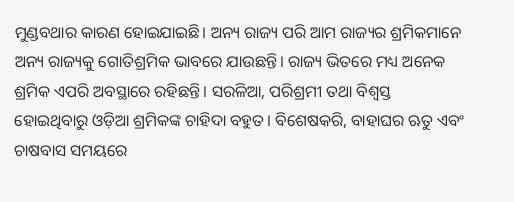ମୁଣ୍ଡବଥାର କାରଣ ହୋଇଯାଇଛି। ଅନ୍ୟ ରାଜ୍ୟ ପରି ଆମ ରାଜ୍ୟର ଶ୍ରମିକମାନେ ଅନ୍ୟ ରାଜ୍ୟକୁ ଗୋତିଶ୍ରମିକ ଭାବରେ ଯାଉଛନ୍ତି। ରାଜ୍ୟ ଭିତରେ ମଧ୍ୟ ଅନେକ ଶ୍ରମିକ ଏପରି ଅବସ୍ଥାରେ ରହିଛନ୍ତି। ସରଳିଆ, ପରିଶ୍ରମୀ ତଥା ବିଶ୍ୱସ୍ତ ହୋଇଥିବାରୁ ଓଡ଼ିଆ ଶ୍ରମିକଙ୍କ ଚାହିଦା ବହୁତ। ବିଶେଷକରି, ବାହାଘର ଋତୁ ଏବଂ ଚାଷବାସ ସମୟରେ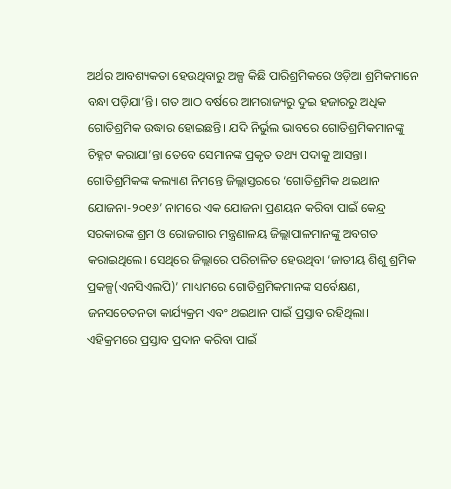ଅର୍ଥର ଆବଶ୍ୟକତା ହେଉଥିବାରୁ ଅଳ୍ପ କିଛି ପାରିଶ୍ରମିକରେ ଓଡ଼ିଆ ଶ୍ରମିକମାନେ ବନ୍ଧା ପଡ଼ିଯା’ନ୍ତି। ଗତ ଆଠ ବର୍ଷରେ ଆମରାଜ୍ୟରୁ ଦୁଇ ହଜାରରୁ ଅଧିକ ଗୋତିଶ୍ରମିକ ଉଦ୍ଧାର ହୋଇଛନ୍ତି। ଯଦି ନିର୍ଭୁଲ ଭାବରେ ଗୋତିଶ୍ରମିକମାନଙ୍କୁ ଚିହ୍ନଟ କରାଯା’ନ୍ତା ତେବେ ସେମାନଙ୍କ ପ୍ରକୃତ ତଥ୍ୟ ପଦାକୁ ଆସନ୍ତା। ଗୋତିଶ୍ରମିକଙ୍କ କଲ୍ୟାଣ ନିମନ୍ତେ ଜିଲ୍ଲାସ୍ତରରେ ‘ଗୋତିଶ୍ରମିକ ଥଇଥାନ ଯୋଜନା-୨୦୧୬’ ନାମରେ ଏକ ଯୋଜନା ପ୍ରଣୟନ କରିବା ପାଇଁ କେନ୍ଦ୍ର ସରକାରଙ୍କ ଶ୍ରମ ଓ ରୋଜଗାର ମନ୍ତ୍ରଣାଳୟ ଜିଲ୍ଲାପାଳମାନଙ୍କୁ ଅବଗତ କରାଇଥିଲେ। ସେଥିରେ ଜିଲ୍ଲାରେ ପରିଚାଳିତ ହେଉଥିବା ‘ଜାତୀୟ ଶିଶୁ ଶ୍ରମିକ ପ୍ରକଳ୍ପ(ଏନସିଏଲପି)’ ମାଧ୍ୟମରେ ଗୋତିଶ୍ରମିକମାନଙ୍କ ସର୍ବେକ୍ଷଣ, ଜନସଚେତନତା କାର୍ଯ୍ୟକ୍ରମ ଏବଂ ଥଇଥାନ ପାଇଁ ପ୍ରସ୍ତାବ ରହିଥିଲା। ଏହିକ୍ରମରେ ପ୍ରସ୍ତାବ ପ୍ରଦାନ କରିବା ପାଇଁ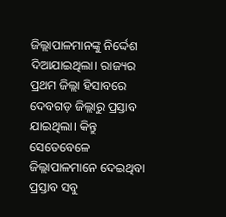ଜିଲ୍ଲାପାଳମାନଙ୍କୁ ନିର୍ଦ୍ଦେଶ ଦିଆଯାଇଥିଲା। ରାଜ୍ୟର ପ୍ରଥମ ଜିଲ୍ଲା ହିସାବରେ ଦେବଗଡ଼ ଜିଲ୍ଲାରୁ ପ୍ରସ୍ତାବ ଯାଇଥିଲା। କିନ୍ତୁ ସେତେବେଳେ ଜିଲ୍ଲାପାଳମାନେ ଦେଇଥିବା ପ୍ରସ୍ତାବ ସବୁ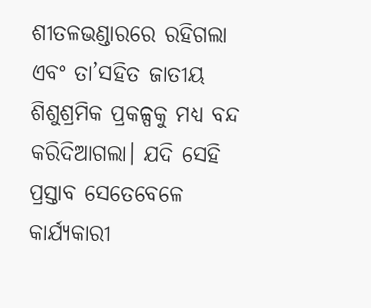ଶୀତଳଭଣ୍ଡାରରେ ରହିଗଲା ଏବଂ ତା’ସହିତ ଜାତୀୟ ଶିଶୁଶ୍ରମିକ ପ୍ରକଳ୍ପକୁ ମଧ୍ୟ ବନ୍ଦ କରିଦିଆଗଲା। ଯଦି ସେହି ପ୍ରସ୍ତାବ ସେତେବେଳେ କାର୍ଯ୍ୟକାରୀ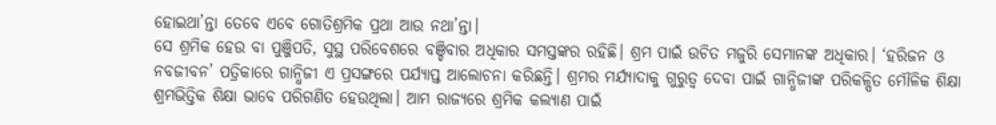ହୋଇଥା’ନ୍ତା ତେବେ ଏବେ ଗୋତିଶ୍ରମିକ ପ୍ରଥା ଆଉ ନଥା’ନ୍ତା।
ସେ ଶ୍ରମିକ ହେଉ ବା ପୁଞ୍ଜିପତି, ସୁସ୍ଥ ପରିବେଶରେ ବଞ୍ଚିବାର ଅଧିକାର ସମସ୍ତଙ୍କର ରହିଛି। ଶ୍ରମ ପାଇଁ ଉଚିତ ମଜୁରି ସେମାନଙ୍କ ଅଧିକାର। ‘ହରିଜନ ଓ ନବଜୀବନ’ ପତ୍ରିକାରେ ଗାନ୍ଧିଜୀ ଏ ପ୍ରସଙ୍ଗରେ ପର୍ଯ୍ୟାପ୍ତ ଆଲୋଚନା କରିଛନ୍ତି। ଶ୍ରମର ମର୍ଯ୍ୟାଦାକୁ ଗୁରୁତ୍ୱ ଦେବା ପାଇଁ ଗାନ୍ଧିଜୀଙ୍କ ପରିକଳ୍ପିତ ମୌଳିକ ଶିକ୍ଷା ଶ୍ରମଭିତ୍ତିକ ଶିକ୍ଷା ଭାବେ ପରିଗଣିତ ହେଉଥିଲା। ଆମ ରାଜ୍ୟରେ ଶ୍ରମିକ କଲ୍ୟାଣ ପାଇଁ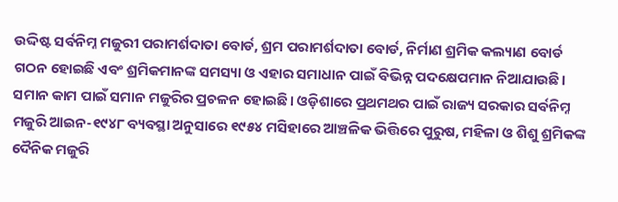ଉଦ୍ଦିଷ୍ଟ ସର୍ବନିମ୍ନ ମଜୁରୀ ପରାମର୍ଶଦାତା ବୋର୍ଡ, ଶ୍ରମ ପରାମର୍ଶଦାତା ବୋର୍ଡ, ନିର୍ମାଣ ଶ୍ରମିକ କଲ୍ୟାଣ ବୋର୍ଡ ଗଠନ ହୋଇଛି ଏବଂ ଶ୍ରମିକମାନଙ୍କ ସମସ୍ୟା ଓ ଏହାର ସମାଧାନ ପାଇଁ ବିଭିନ୍ନ ପଦକ୍ଷେପମାନ ନିଆଯାଉଛି। ସମାନ କାମ ପାଇଁ ସମାନ ମଜୁରିର ପ୍ରଚଳନ ହୋଇଛି। ଓଡ଼ିଶାରେ ପ୍ରଥମଥର ପାଇଁ ରାଜ୍ୟ ସରକାର ସର୍ବନିମ୍ନ ମଜୁରି ଆଇନ-୧୯୪୮ ବ୍ୟବସ୍ଥା ଅନୁସାରେ ୧୯୫୪ ମସିହାରେ ଆଞ୍ଚଳିକ ଭିତ୍ତିରେ ପୁରୁଷ, ମହିଳା ଓ ଶିଶୁ ଶ୍ରମିକଙ୍କ ଦୈନିକ ମଜୁରି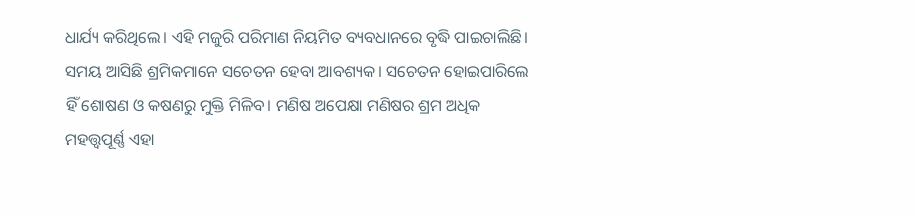ଧାର୍ଯ୍ୟ କରିଥିଲେ। ଏହି ମଜୁରି ପରିମାଣ ନିୟମିତ ବ୍ୟବଧାନରେ ବୃଦ୍ଧି ପାଇଚାଲିଛି। ସମୟ ଆସିଛି ଶ୍ରମିକମାନେ ସଚେତନ ହେବା ଆବଶ୍ୟକ। ସଚେତନ ହୋଇପାରିଲେ ହିଁ ଶୋଷଣ ଓ କଷଣରୁ ମୁକ୍ତି ମିଳିବ। ମଣିଷ ଅପେକ୍ଷା ମଣିଷର ଶ୍ରମ ଅଧିକ ମହତ୍ତ୍ୱପୂର୍ଣ୍ଣ ଏହା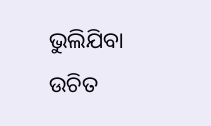ଭୁଲିଯିବା ଉଚିତ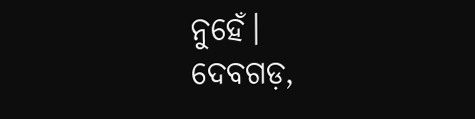ନୁହେଁ।
ଦେବଗଡ଼,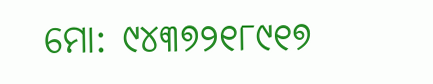ମୋ: ୯୪୩୭୨୧୮୯୧୭